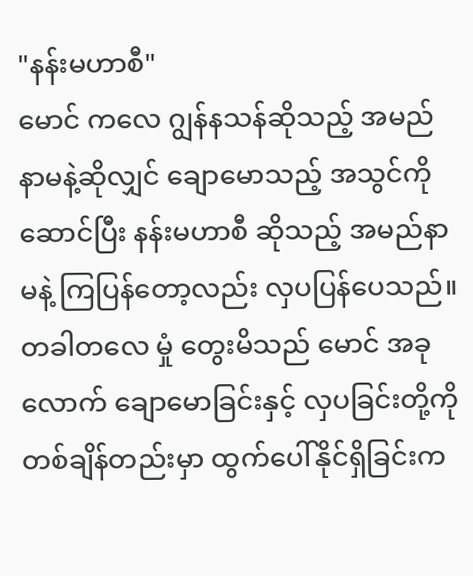"နန်းမဟာစီ"
မောင် ကလေ ဂျွန်နသန်ဆိုသည့် အမည်နာမနဲ့ဆိုလျှင် ချောမောသည့် အသွင်ကိုဆောင်ပြီး နန်းမဟာစီ ဆိုသည့် အမည်နာမနဲ့ ကြပြန်တော့လည်း လှပပြန်ပေသည်။ တခါတလေ မှုံ တွေးမိသည် မောင် အခုလောက် ချောမောခြင်းနှင့် လှပခြင်းတို့ကို တစ်ချိန်တည်းမှာ ထွက်ပေါ်နိုင်ရှိခြင်းက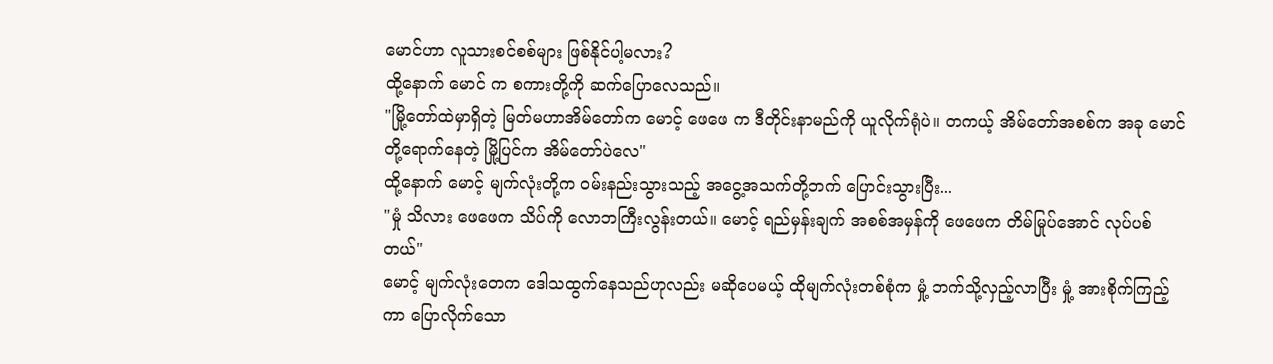မောင်ဟာ လူသားစင်စစ်များ ဖြစ်နိုင်ပါ့မလား?
ထို့နောက် မောင် က စကားတို့ကို ဆက်ပြောလေသည်။
"မြို့တော်ထဲမှာရှိတဲ့ မြတ်မဟာအိမ်တော်က မောင့် ဖေဖေ က ဒီတိုင်းနာမည်ကို ယူလိုက်ရုံပဲ။ တကယ့် အိမ်တော်အစစ်က အခု မောင် တို့ရောက်နေတဲ့ မြို့ပြင်က အိမ်တော်ပဲလေ"
ထို့နောက် မောင့် မျက်လုံးတို့က ဝမ်းနည်းသွားသည့် အငွေ့အသက်တို့ဘက် ပြောင်းသွားပြီး...
"မှုံ သိလား ဖေဖေက သိပ်ကို လောဘကြီးလွန်းတယ်။ မောင့် ရည်မှန်းချက် အစစ်အမှန်ကို ဖေဖေက တိမ်မြုပ်အောင် လုပ်ပစ်တယ်"
မောင့် မျက်လုံးတေက ဒေါသထွက်နေသည်ဟုလည်း မဆိုပေမယ့် ထိုမျက်လုံးတစ်စုံက မှုံ့ ဘက်သို့လှည့်လာပြီး မှုံ့ အားစိုက်ကြည့်ကာ ပြောလိုက်သော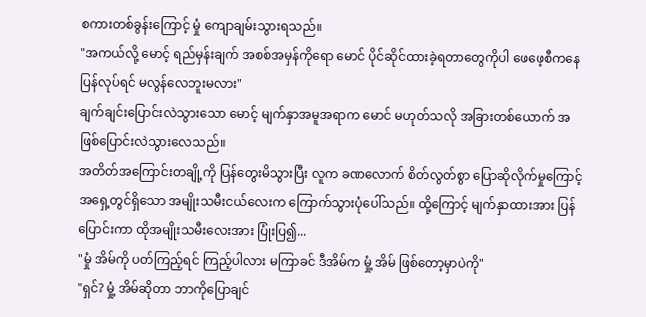စကားတစ်ခွန်းကြောင့် မှုံ ကျောချမ်းသွားရသည်။
"အကယ်လို့ မောင့် ရည်မှန်းချက် အစစ်အမှန်ကိုရော မောင် ပိုင်ဆိုင်ထားခဲ့ရတာတွေကိုပါ ဖေဖေ့စီကနေ ပြန်လုပ်ရင် မလွန်လေဘူးမလား"
ချက်ချင်းပြောင်းလဲသွားသော မောင့် မျက်နှာအမူအရာက မောင် မဟုတ်သလို အခြားတစ်ယောက် အဖြစ်ပြောင်းလဲသွားလေသည်။
အတိတ်အကြောင်းတချို့ကို ပြန်တွေးမိသွားပြီး လူက ခဏလောက် စိတ်လွတ်စွာ ပြောဆိုလိုက်မှုကြောင့် အရှေ့တွင်ရှိသော အမျိုးသမီးငယ်လေးက ကြောက်သွားပုံပေါ်သည်။ ထို့ကြောင့် မျက်နှာထားအား ပြန်ပြောင်းကာ ထိုအမျိုးသမီးလေးအား ပြုံးပြ၍...
"မှုံ အိမ်ကို ပတ်ကြည့်ရင် ကြည့်ပါလား မကြာခင် ဒီအိမ်က မှုံ့ အိမ် ဖြစ်တော့မှာပဲကို"
"ရှင်? မှုံ့ အိမ်ဆိုတာ ဘာကိုပြောချင်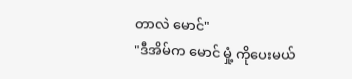တာလဲ မောင်"
"ဒီအိမ်က မောင် မှုံ့ ကိုပေးမယ်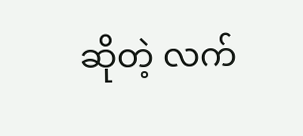ဆိုတဲ့ လက်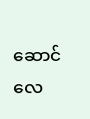ဆောင်လေ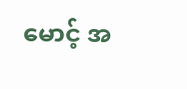မောင့် အ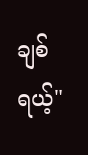ချစ်ရယ့်"